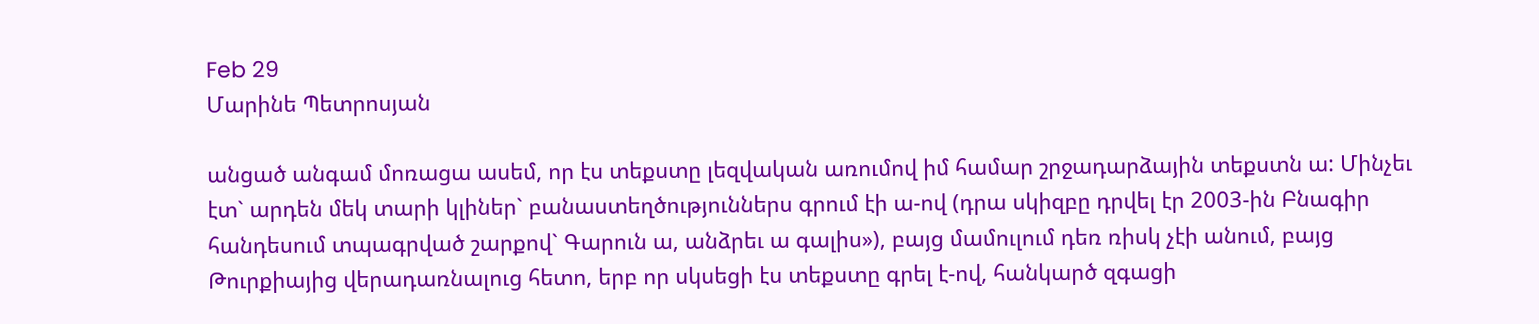Feb 29
Մարինե Պետրոսյան

անցած անգամ մոռացա ասեմ, որ էս տեքստը լեզվական առումով իմ համար շրջադարձային տեքստն ա: Մինչեւ էտ` արդեն մեկ տարի կլիներ` բանաստեղծություններս գրում էի ա-ով (դրա սկիզբը դրվել էր 2003-ին Բնագիր հանդեսում տպագրված շարքով` Գարուն ա, անձրեւ ա գալիս»), բայց մամուլում դեռ ռիսկ չէի անում, բայց Թուրքիայից վերադառնալուց հետո, երբ որ սկսեցի էս տեքստը գրել է-ով, հանկարծ զգացի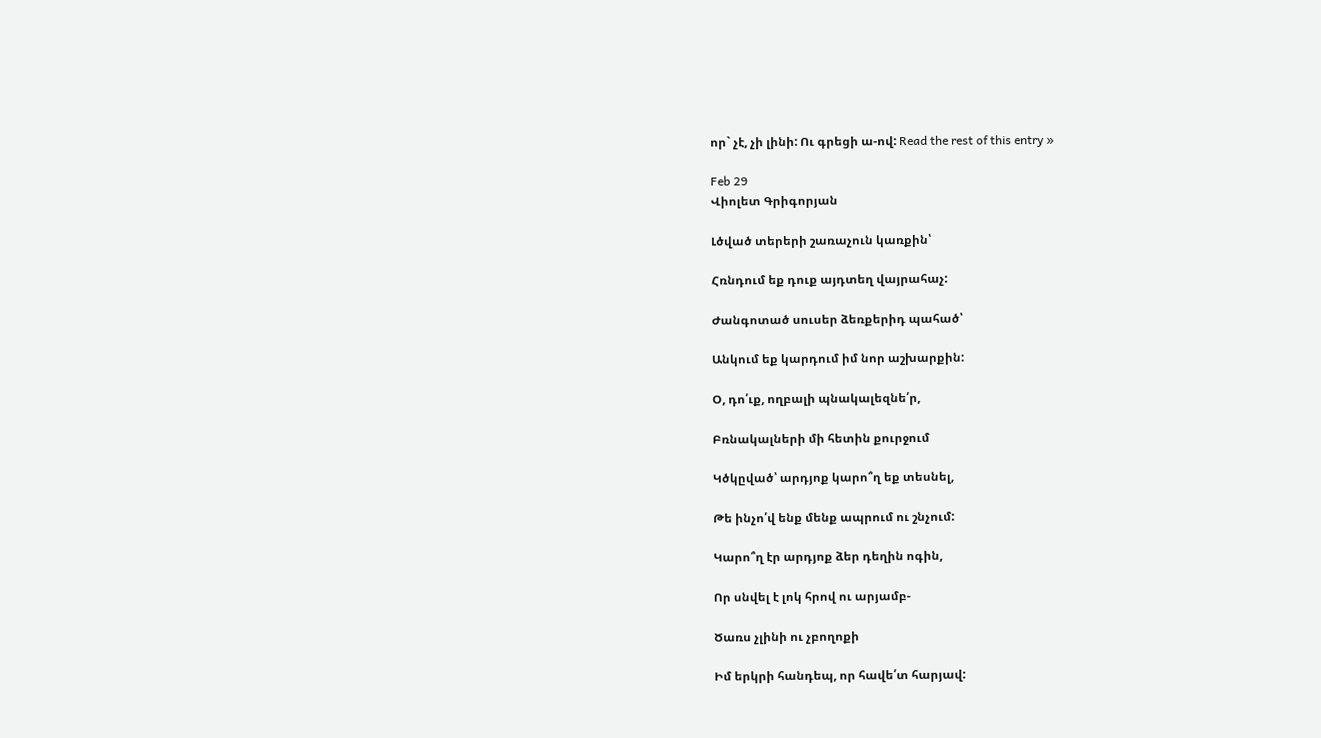որ` չէ, չի լինի: Ու գրեցի ա-ով: Read the rest of this entry »

Feb 29
Վիոլետ Գրիգորյան

Լծված տերերի շառաչուն կառքին՝

Հռնդում եք դուք այդտեղ վայրահաչ:

Ժանգոտած սուսեր ձեռքերիդ պահած՝

Անկում եք կարդում իմ նոր աշխարքին:

Օ, դո՛ւք, ողբալի պնակալեզնե՛ր,

Բռնակալների մի հետին քուրջում

Կծկըված՝ արդյոք կարո՞ղ եք տեսնել,

Թե ինչո՛վ ենք մենք ապրում ու շնչում:

Կարո՞ղ էր արդյոք ձեր դեղին ոգին,

Որ սնվել է լոկ հրով ու արյամբ-

Ծառս չլինի ու չբողոքի

Իմ երկրի հանդեպ, որ հավե՛տ հարյավ: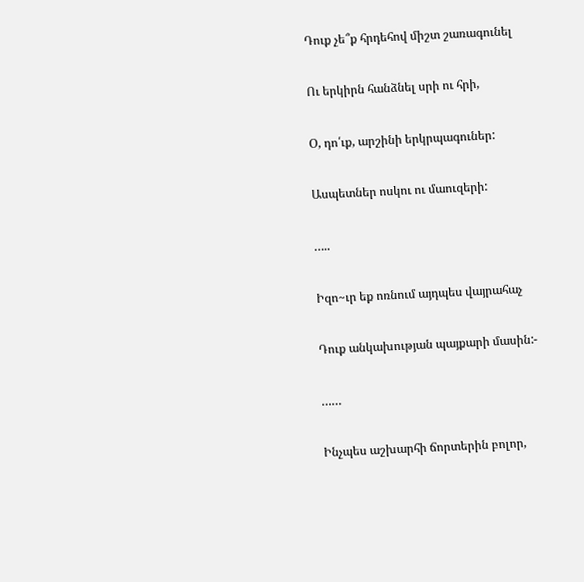Դուք չե՞ք հրդեհով միշտ շառագունել

Ու երկիրն հանձնել սրի ու հրի,

Օ, դո՛ւք, արշինի երկրպագուներ:

Ասպետներ ոսկու ու մաուզերի:

…..

Իզո~ւր եք ոռնում այդպես վայրահաչ

Դուք անկախության պայքարի մասին:-

……

Ինչպես աշխարհի ճորտերին բոլոր,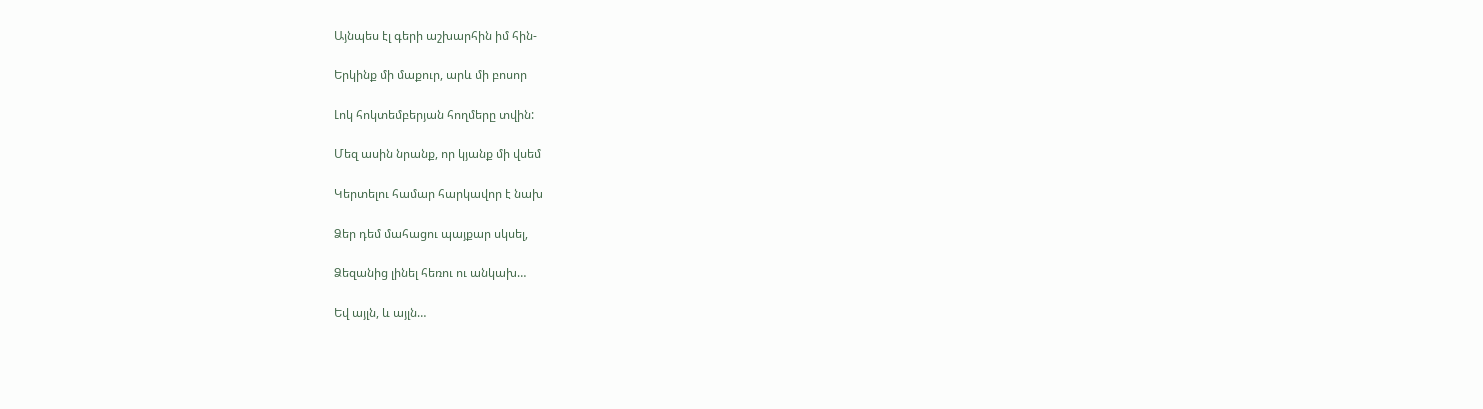Այնպես էլ գերի աշխարհին իմ հին-

Երկինք մի մաքուր, արև մի բոսոր

Լոկ հոկտեմբերյան հողմերը տվին:

Մեզ ասին նրանք, որ կյանք մի վսեմ

Կերտելու համար հարկավոր է նախ

Ձեր դեմ մահացու պայքար սկսել,

Ձեզանից լինել հեռու ու անկախ…

Եվ այլն, և այլն…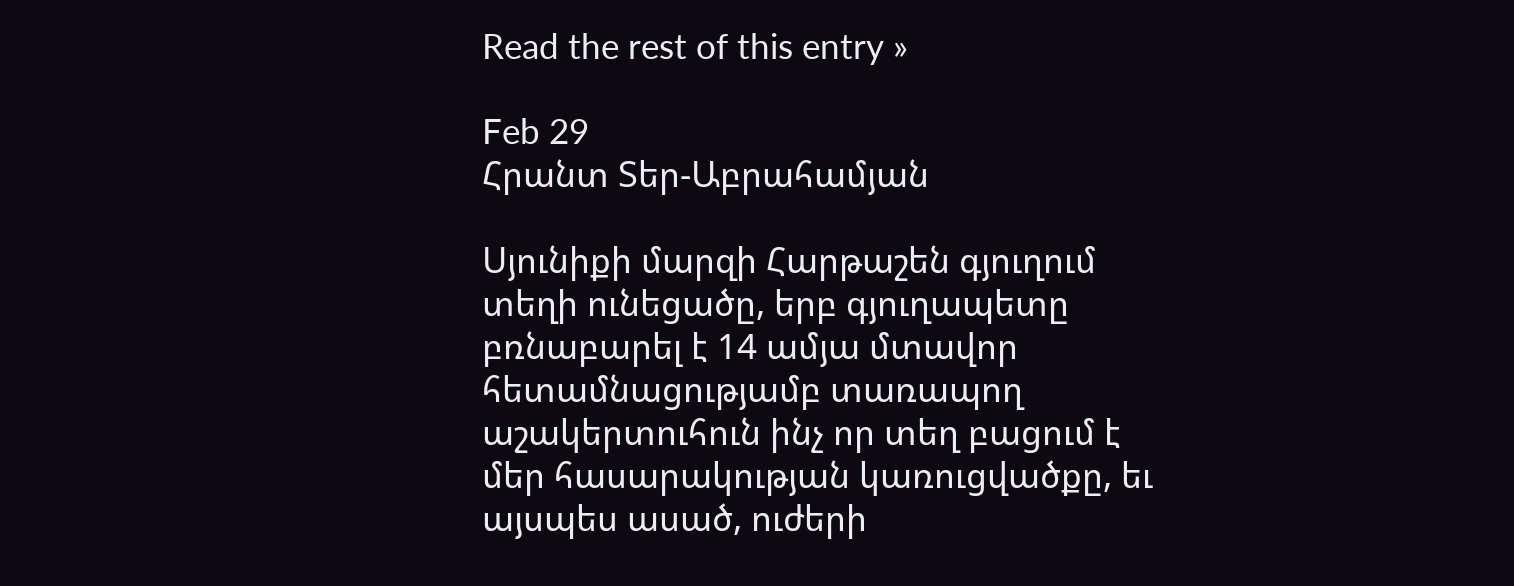Read the rest of this entry »

Feb 29
Հրանտ Տեր-Աբրահամյան

Սյունիքի մարզի Հարթաշեն գյուղում տեղի ունեցածը, երբ գյուղապետը բռնաբարել է 14 ամյա մտավոր հետամնացությամբ տառապող աշակերտուհուն ինչ որ տեղ բացում է մեր հասարակության կառուցվածքը, եւ այսպես ասած, ուժերի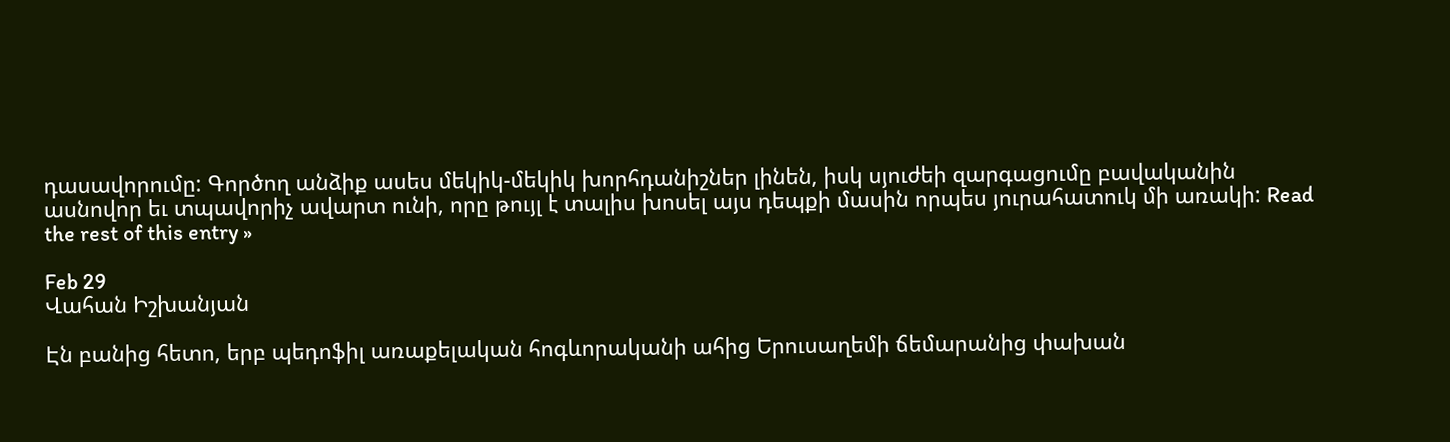դասավորումը: Գործող անձիք ասես մեկիկ-մեկիկ խորհդանիշներ լինեն, իսկ սյուժեի զարգացումը բավականին ասնովոր եւ տպավորիչ ավարտ ունի, որը թույլ է տալիս խոսել այս դեպքի մասին որպես յուրահատուկ մի առակի: Read the rest of this entry »

Feb 29
Վահան Իշխանյան

Էն բանից հետո, երբ պեդոֆիլ առաքելական հոգևորականի ահից Երուսաղեմի ճեմարանից փախան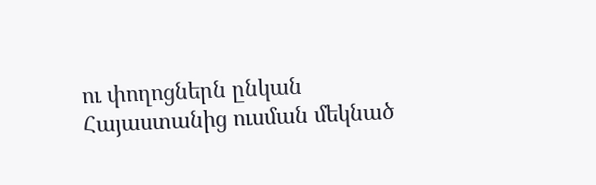ու փողոցներն ընկան Հայաստանից ուսման մեկնած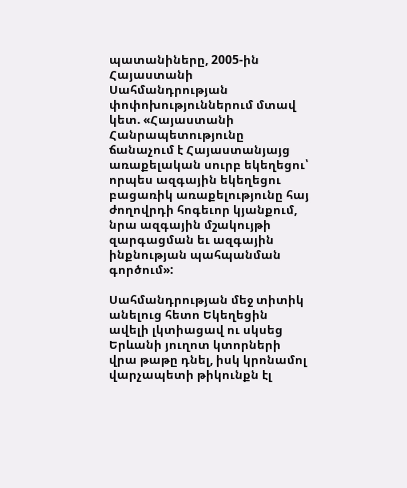պատանիները, 2005-ին Հայաստանի Սահմանդրության փոփոխություններում մտավ կետ. «Հայաստանի Հանրապետությունը ճանաչում է Հայաստանյայց առաքելական սուրբ եկեղեցու՝ որպես ազգային եկեղեցու բացառիկ առաքելությունը հայ ժողովրդի հոգեւոր կյանքում, նրա ազգային մշակույթի զարգացման եւ ազգային ինքնության պահպանման գործում»:

Սահմանդրության մեջ տիտիկ անելուց հետո Եկեղեցին ավելի լկտիացավ ու սկսեց Երևանի յուղոտ կտորների վրա թաթը դնել, իսկ կրոնամոլ վարչապետի թիկունքն էլ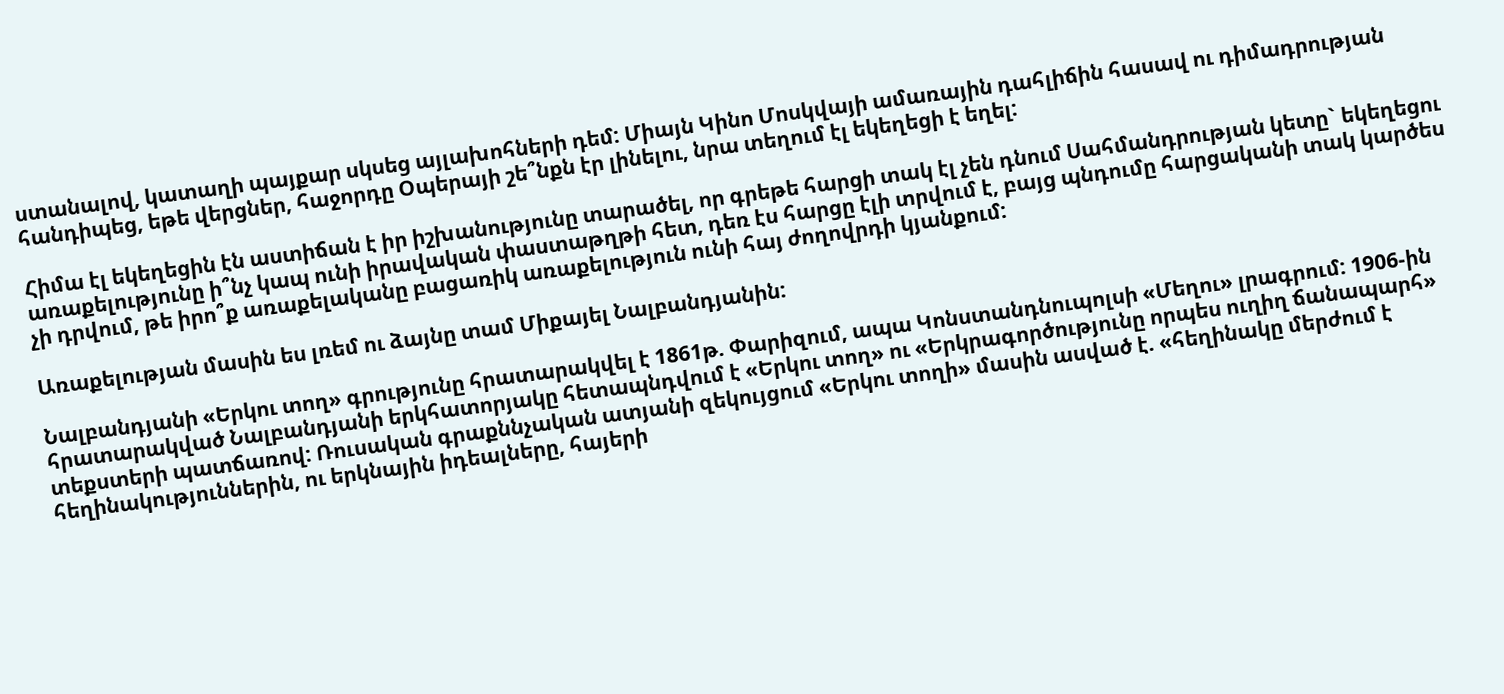ստանալով, կատաղի պայքար սկսեց այլախոհների դեմ: Միայն Կինո Մոսկվայի ամառային դահլիճին հասավ ու դիմադրության հանդիպեց, եթե վերցներ, հաջորդը Օպերայի շե՞նքն էր լինելու, նրա տեղում էլ եկեղեցի է եղել:

Հիմա էլ եկեղեցին էն աստիճան է իր իշխանությունը տարածել, որ գրեթե հարցի տակ էլ չեն դնում Սահմանդրության կետը` եկեղեցու առաքելությունը ի՞նչ կապ ունի իրավական փաստաթղթի հետ, դեռ էս հարցը էլի տրվում է, բայց պնդումը հարցականի տակ կարծես չի դրվում, թե իրո՞ք առաքելականը բացառիկ առաքելություն ունի հայ ժողովրդի կյանքում:

Առաքելության մասին ես լռեմ ու ձայնը տամ Միքայել Նալբանդյանին:

Նալբանդյանի «Երկու տող» գրությունը հրատարակվել է 1861թ. Փարիզում, ապա Կոնստանդնուպոլսի «Մեղու» լրագրում: 1906-ին հրատարակված Նալբանդյանի երկհատորյակը հետապնդվում է «Երկու տող» ու «Երկրագործությունը որպես ուղիղ ճանապարհ» տեքստերի պատճառով: Ռուսական գրաքննչական ատյանի զեկույցում «Երկու տողի» մասին ասված է. «հեղինակը մերժում է հեղինակություններին, ու երկնային իդեալները, հայերի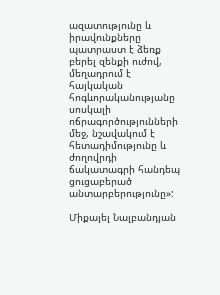ազատությունը և իրավունքները պատրաստ է ձեռք բերել զենքի ուժով, մեղադրում է հայկական հոգևորականությանը սոսկալի ոճրագործությունների մեջ, նշավակում է հետադիմությունը և ժողովրդի ճակատագրի հանդեպ ցուցաբերած անտարբերությունը»:

Միքայել Նալբանդյան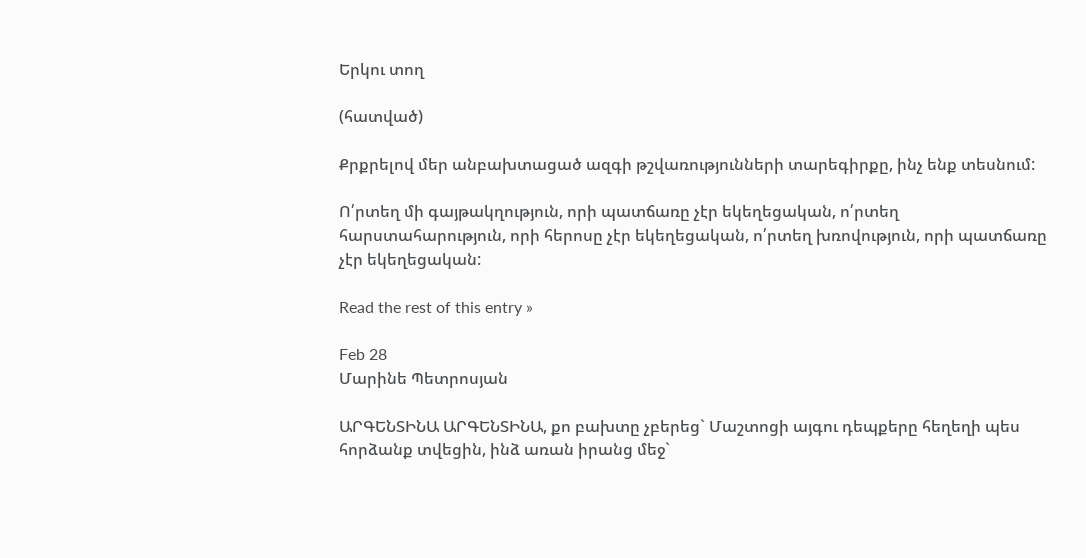Երկու տող

(հատված)

Քրքրելով մեր անբախտացած ազգի թշվառությունների տարեգիրքը, ինչ ենք տեսնում:

Ո՛րտեղ մի գայթակղություն, որի պատճառը չէր եկեղեցական, ո՛րտեղ հարստահարություն, որի հերոսը չէր եկեղեցական, ո՛րտեղ խռովություն, որի պատճառը չէր եկեղեցական:

Read the rest of this entry »

Feb 28
Մարինե Պետրոսյան

ԱՐԳԵՆՏԻՆԱ ԱՐԳԵՆՏԻՆԱ, քո բախտը չբերեց` Մաշտոցի այգու դեպքերը հեղեղի պես հորձանք տվեցին, ինձ առան իրանց մեջ`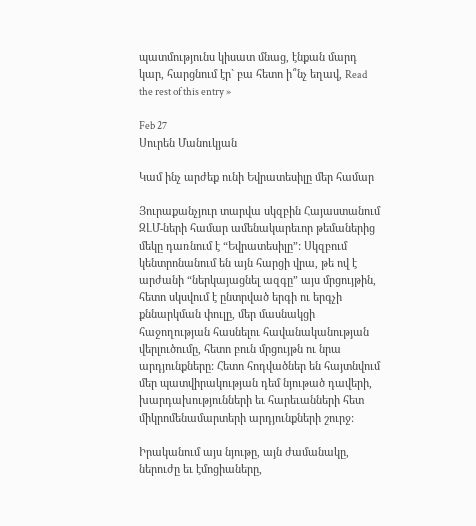պատմությունս կիսատ մնաց, էնքան մարդ կար, հարցնում էր` բա հետո ի՞նչ եղավ, Read the rest of this entry »

Feb 27
Սուրեն Մանուկյան

Կամ ինչ արժեք ունի Եվրատեսիլը մեր համար

Յուրաքանչյուր տարվա սկզբին Հայաստանում ԶԼՄ-ների համար ամենակարեւոր թեմաներից մեկը դառնում է “Եվրատեսիլը”: Սկզբում կենտրոնանում են այն հարցի վրա, թե ով է արժանի “ներկայացնել ազգը” այս մրցույթին, հետո սկսվում է ընտրված երգի ու երգչի քննարկման փուլը, մեր մասնակցի հաջողության հասնելու հավանականության վերլուծումը, հետո բուն մրցույթն ու նրա արդյունքները: Հետո հոդվածներ են հայտնվում մեր պատվիրակության դեմ նյութած դավերի, խարդախությունների եւ հարեւանների հետ միկրոմենամարտերի արդյունքների շուրջ:

Իրականում այս նյութը, այն ժամանակը, ներուժը եւ էմոցիաները,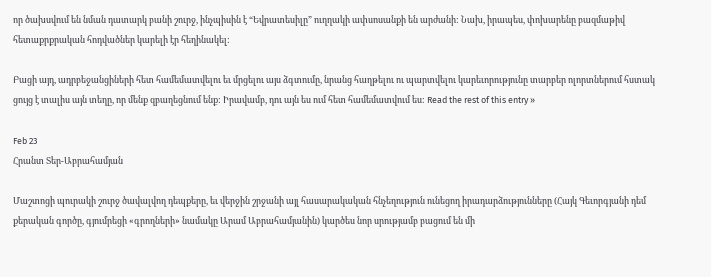որ ծախսվում են նման դատարկ բանի շուրջ, ինչպիսին է “Եվրատեսիլը” ուղղակի ափսոսանքի են արժանի: Նախ, իրապես, փոխարենը բազմաթիվ հետաքրքրական հոդվածներ կարելի էր հեղինակել:

Բացի այդ, ադրբեջանցիների հետ համեմատվելու եւ մրցելու այս ձգտումը, նրանց հաղթելու ու պարտվելու կարեւորությունը տարբեր ոլորտներում հստակ ցույց է տալիս այն տեղը, որ մենք զբաղեցնում ենք: Իրավամբ, դու այն ես ում հետ համեմատվում ես: Read the rest of this entry »

Feb 23
Հրանտ Տեր-Աբրահամյան

Մաշտոցի պուրակի շուրջ ծավալվող դեպքերը, եւ վերջին շրջանի այլ հասարակական հնչեղություն ունեցող իրադարձությունները (Հայկ Գեւորգյանի դեմ քերական գործը, գյումրեցի «գրողների» նամակը Արամ Աբրահամյանին) կարծես նոր սրությամբ բացում են մի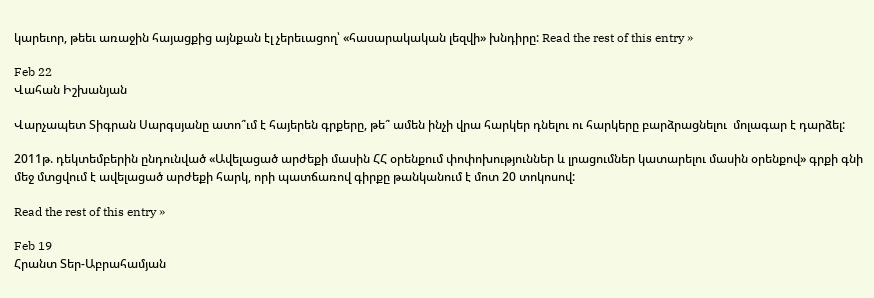կարեւոր, թեեւ առաջին հայացքից այնքան էլ չերեւացող՝ «հասարակական լեզվի» խնդիրը: Read the rest of this entry »

Feb 22
Վահան Իշխանյան

Վարչապետ Տիգրան Սարգսյանը ատո՞ւմ է հայերեն գրքերը, թե՞ ամեն ինչի վրա հարկեր դնելու ու հարկերը բարձրացնելու  մոլագար է դարձել:

2011թ. դեկտեմբերին ընդունված «Ավելացած արժեքի մասին ՀՀ օրենքում փոփոխություններ և լրացումներ կատարելու մասին օրենքով» գրքի գնի մեջ մտցվում է ավելացած արժեքի հարկ, որի պատճառով գիրքը թանկանում է մոտ 20 տոկոսով:

Read the rest of this entry »

Feb 19
Հրանտ Տեր-Աբրահամյան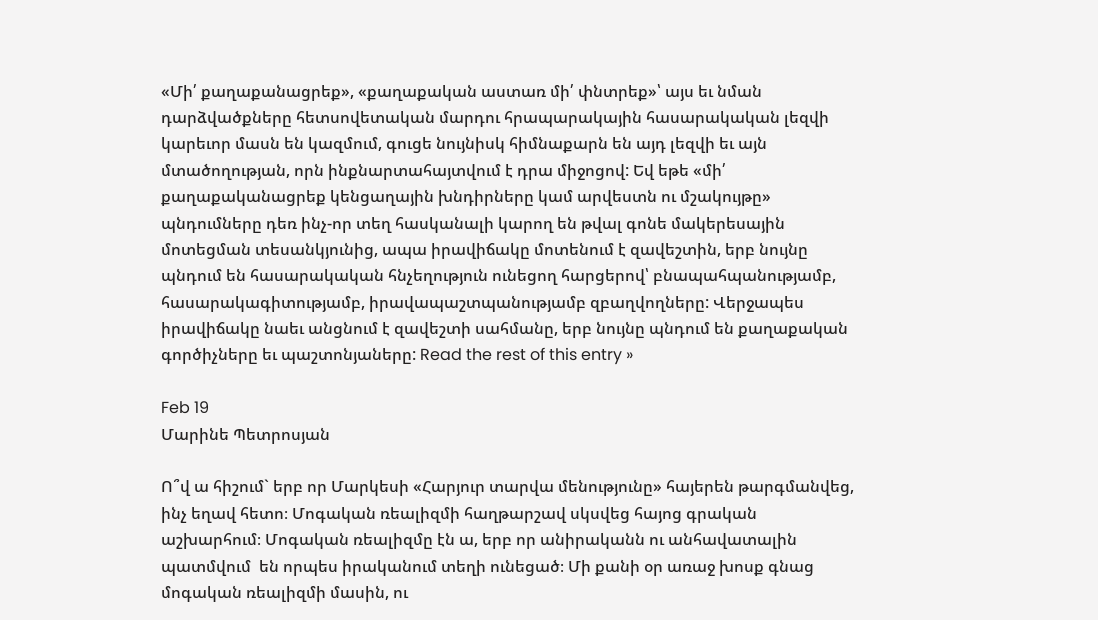«Մի՛ քաղաքանացրեք», «քաղաքական աստառ մի՛ փնտրեք»՝ այս եւ նման դարձվածքները հետսովետական մարդու հրապարակային հասարակական լեզվի կարեւոր մասն են կազմում, գուցե նույնիսկ հիմնաքարն են այդ լեզվի եւ այն մտածողության, որն ինքնարտահայտվում է դրա միջոցով: Եվ եթե «մի՛ քաղաքականացրեք կենցաղային խնդիրները կամ արվեստն ու մշակույթը» պնդումները դեռ ինչ-որ տեղ հասկանալի կարող են թվալ գոնե մակերեսային մոտեցման տեսանկյունից, ապա իրավիճակը մոտենում է զավեշտին, երբ նույնը պնդում են հասարակական հնչեղություն ունեցող հարցերով՝ բնապահպանությամբ, հասարակագիտությամբ, իրավապաշտպանությամբ զբաղվողները: Վերջապես իրավիճակը նաեւ անցնում է զավեշտի սահմանը, երբ նույնը պնդում են քաղաքական գործիչները եւ պաշտոնյաները: Read the rest of this entry »

Feb 19
Մարինե Պետրոսյան

Ո՞վ ա հիշում` երբ որ Մարկեսի «Հարյուր տարվա մենությունը» հայերեն թարգմանվեց, ինչ եղավ հետո։ Մոգական ռեալիզմի հաղթարշավ սկսվեց հայոց գրական աշխարհում։ Մոգական ռեալիզմը էն ա, երբ որ անիրականն ու անհավատալին պատմվում  են որպես իրականում տեղի ունեցած։ Մի քանի օր առաջ խոսք գնաց մոգական ռեալիզմի մասին, ու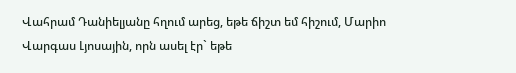Վահրամ Դանիելյանը հղում արեց, եթե ճիշտ եմ հիշում, Մարիո Վարգաս Լյոսային, որն ասել էր` եթե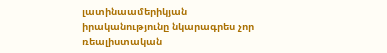լատինաամերիկյան իրականությունը նկարագրես չոր ռեալիստական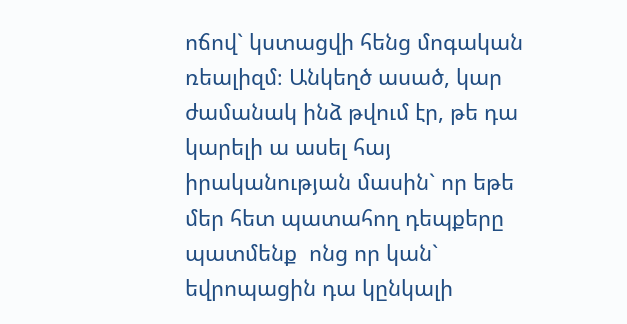ոճով` կստացվի հենց մոգական ռեալիզմ։ Անկեղծ ասած, կար ժամանակ ինձ թվում էր, թե դա կարելի ա ասել հայ իրականության մասին` որ եթե մեր հետ պատահող դեպքերը պատմենք  ոնց որ կան` եվրոպացին դա կընկալի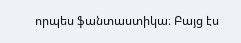որպես ֆանտաստիկա։ Բայց էս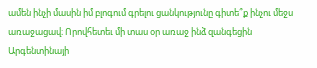ամեն ինչի մասին իմ բլոգում գրելու ցանկությունը գիտե՞ք ինչու մեջս առաջացավ։ Որովհետեւ մի տաս օր առաջ ինձ զանգեցին Արգենտինայի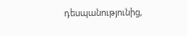դեսպանությունից,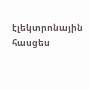էլեկտրոնային հասցես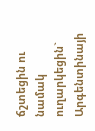ճշտեցին ու նամակ ուղարկեցին` Արգենտինայի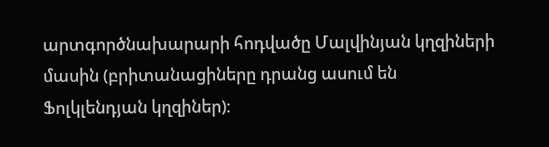արտգործնախարարի հոդվածը Մալվինյան կղզիների մասին (բրիտանացիները դրանց ասում են Ֆոլկլենդյան կղզիներ)։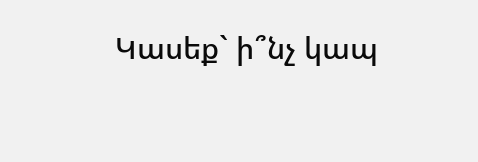Կասեք` ի՞նչ կապ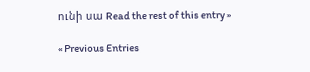ունի սա Read the rest of this entry »

« Previous Entries